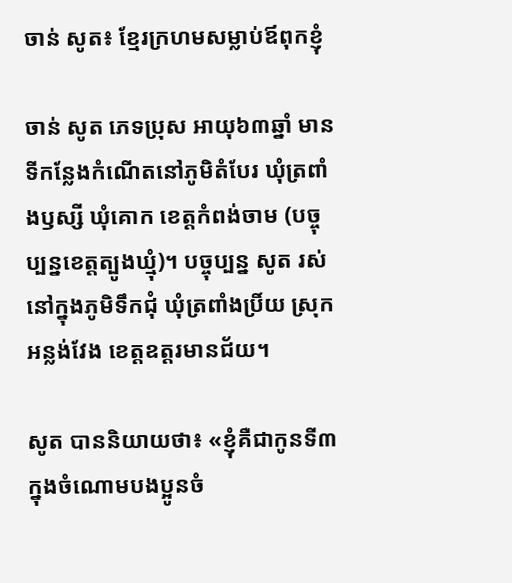ចាន់ សូត៖ ខ្មែរក្រហមសម្លាប់ឪពុកខ្ញុំ

ចាន់ សូត ភេទប្រុស អាយុ៦៣ឆ្នាំ មានទីកន្លែងកំណើតនៅភូមិតំបែរ ឃុំត្រពាំងឫស្សី ឃុំគោក ខេត្តកំពង់ចាម (បច្ចុប្បន្នខេត្ដត្បូងឃ្មុំ)។ បច្ចុប្បន្ន សូត រស់នៅក្នុងភូមិទឹកជុំ ឃុំត្រពាំងប្រិ៍យ ស្រុកអន្លង់វែង ខេត្តឧត្តរមានជ័យ។

សូត បាននិយាយថា៖ «ខ្ញុំគឺជាកូនទី៣ក្នុងចំណោមបងប្អូនចំ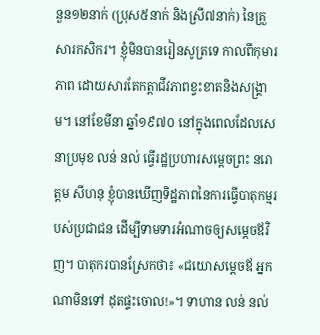នួន១២នាក់ (ប្រុស៥នាក់ និងស្រី៧នាក់) នៃគ្រួសារកសិករ។ ខ្ញុំមិនបានរៀនសូត្រទេ កាលពីកុមារភាព ដោយសារតែកត្តាជីវភាពខ្វះខាតនិងសង្គ្រាម។ នៅខែមីនា ឆ្នាំ១៩៧០ នៅក្នុងពេលដែលសេនាប្រមុខ លន់ នល់ ធ្វើរដ្ឋប្រហារសម្ដេចព្រះ នរោត្ដម សីហនុ ខ្ញុំបានឃើញទិដ្ឋភាពនៃការធ្វើបាតុកម្មរបស់ប្រជាជន ដើម្បីទាមទារអំណាចឲ្យសម្ដេចឪវិញ។ បាតុករបានស្រែកថា៖ «ជយោសម្ដេចឪ អ្នកណាមិនទៅ ដុតផ្ទះចោល!»។ ទាហាន លន់ នល់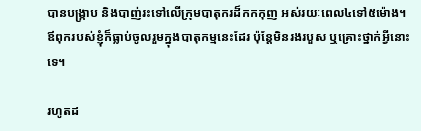បានបង្រ្កាប និងបាញ់រះទៅលើក្រុមបាតុករដ៏កកកុញ អស់រយៈពេល៤ទៅ៥ម៉ោង។ ឪពុករបស់ខ្ញុំក៏ធ្លាប់ចូលរួមក្នុងបាតុកម្មនេះដែរ ប៉ុន្ដែមិនរងរបួស ឬគ្រោះថ្នាក់អ្វីនោះទេ។

រហូតដ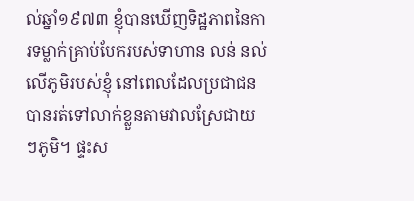ល់ឆ្នាំ១៩៧៣ ខ្ញុំបានឃើញទិដ្ឋភាពនៃការទម្លាក់គ្រាប់បែករបស់ទាហាន លន់ នល់ លើភូមិរបស់ខ្ញុំ នៅពេលដែលប្រជាជនបានរត់ទៅលាក់ខ្លួនតាមវាលស្រែជាយៗភូមិ។ ផ្ទះស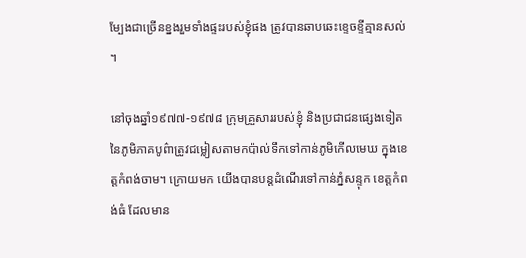ម្បែងជាច្រើនខ្នងរួមទាំងផ្ទះរបស់ខ្ញុំផង ត្រូវបានឆាបឆេះខ្ទេចខ្ទីគ្មានសល់។

នៅចុងឆ្នាំ១៩៧៧-១៩៧៨ ក្រុមគ្រួសាររបស់ខ្ញុំ និងប្រជាជនផ្សេងទៀតនៃភូមិភាគបូព៌ាត្រូវជម្លៀសតាមកប៉ាល់ទឹកទៅកាន់ភូមិកើលមេឃ ក្នុងខេត្ដកំពង់ចាម។ ក្រោយមក យើងបានបន្ដដំណើរទៅកាន់ភ្នំសន្ទុក ខេត្ដកំពង់ធំ ដែលមាន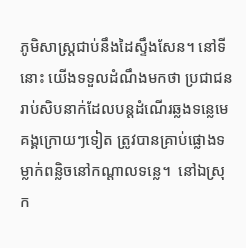ភូមិសាស្រ្ដជាប់នឹងដៃស្ទឹងសែន។ នៅទីនោះ យើងទទួលដំណឹងមកថា ប្រជាជនរាប់សិបនាក់ដែលបន្ដដំណើរឆ្លងទន្លេមេគង្គក្រោយៗទៀត ត្រូវបានគ្រាប់ផ្លោងទម្លាក់ពន្លិចនៅកណ្ដាលទន្លេ។  នៅឯស្រុក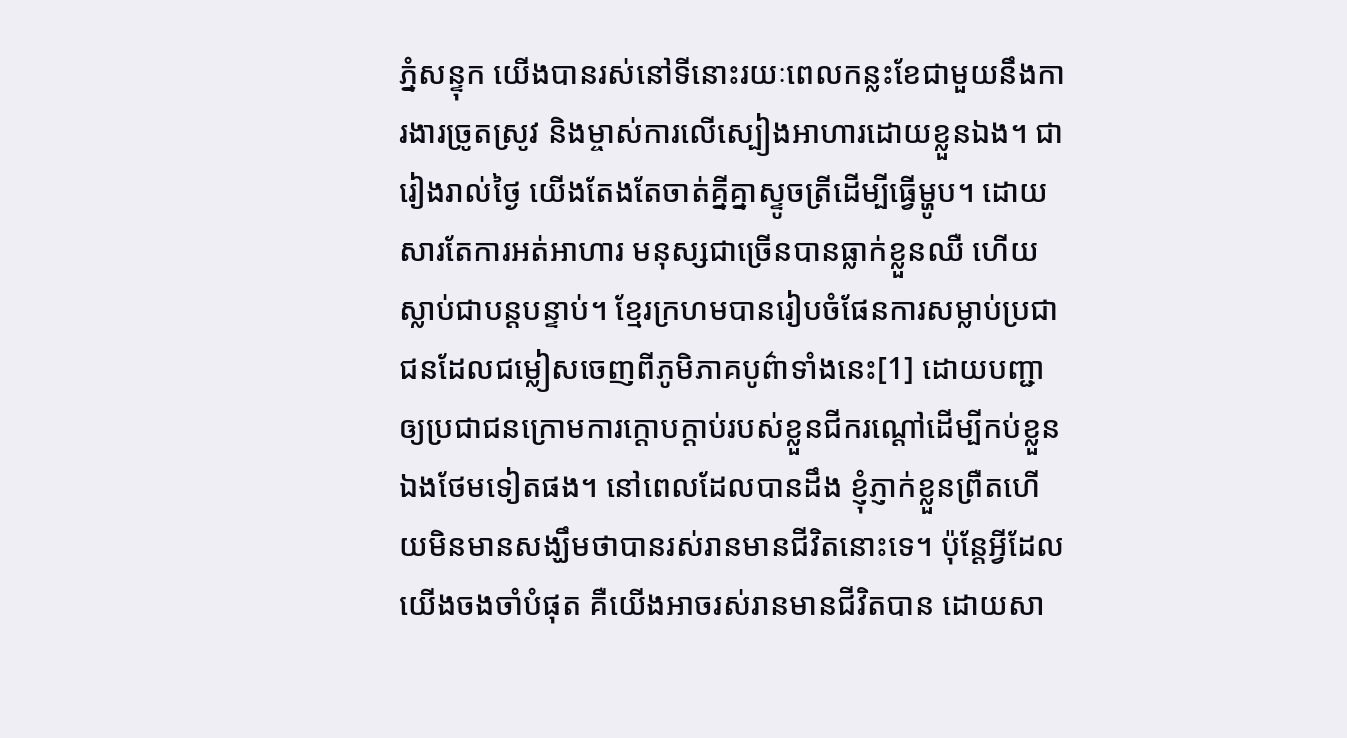ភ្នំសន្ទុក យើងបានរស់នៅទីនោះរយៈពេលកន្លះខែជាមួយនឹងការងារច្រូតស្រូវ និងម្ចាស់ការលើស្បៀងអាហារដោយខ្លួនឯង។ ជារៀងរាល់ថ្ងៃ យើងតែងតែចាត់គ្នីគ្នាស្ទូចត្រីដើម្បីធ្វើម្ហូប។ ដោយសារតែការអត់អាហារ មនុស្សជាច្រើនបានធ្លាក់ខ្លួនឈឺ ហើយស្លាប់ជាបន្ដបន្ទាប់។ ខ្មែរក្រហមបានរៀបចំផែនការសម្លាប់ប្រជាជនដែលជម្លៀសចេញពីភូមិភាគបូព៌ាទាំងនេះ[1] ដោយបញ្ជាឲ្យប្រជាជនក្រោមការក្ដោបក្ដាប់របស់ខ្លួនជីករណ្ដៅដើម្បីកប់ខ្លួនឯងថែមទៀតផង។ នៅពេលដែលបានដឹង ខ្ញុំភ្ញាក់ខ្លួនព្រឺតហើយមិនមានសង្ឃឹមថាបានរស់រានមានជីវិតនោះទេ។ ប៉ុន្ដែអ្វីដែលយើងចងចាំបំផុត គឺយើងអាចរស់រានមានជីវិតបាន ដោយសា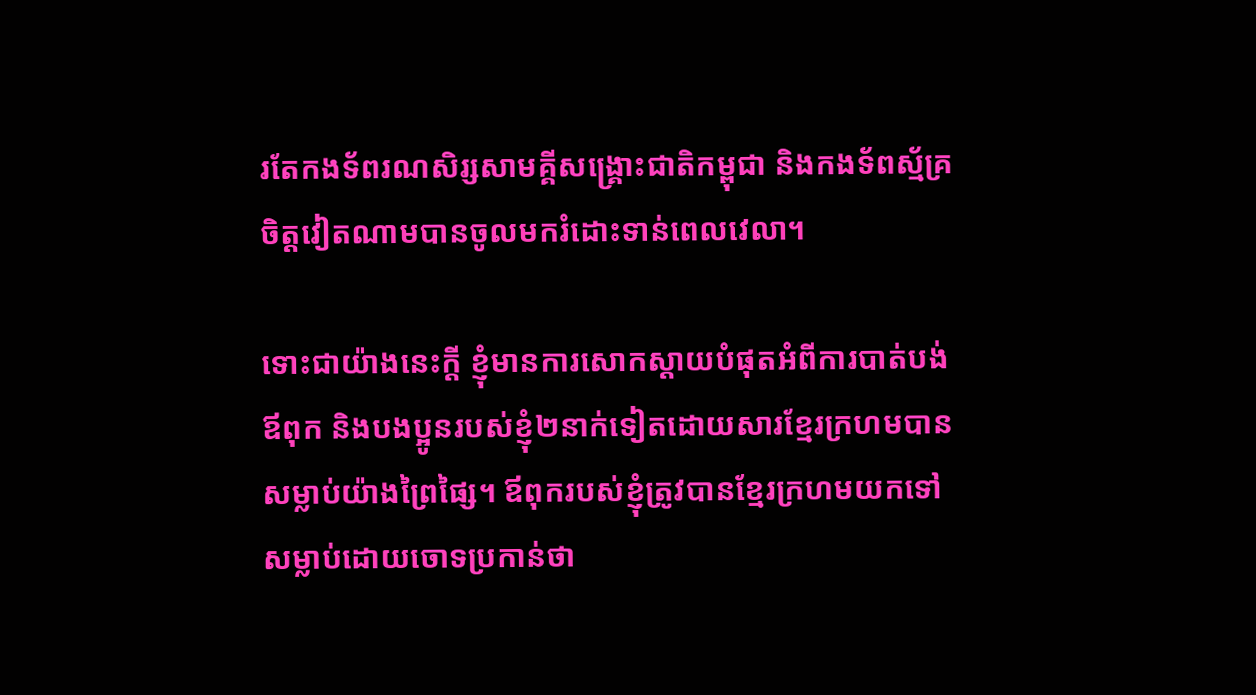រតែកងទ័ពរណសិរ្សសាមគ្គីសង្គ្រោះជាតិកម្ពុជា និងកងទ័ពស្ម័គ្រចិត្ដវៀតណាមបានចូលមករំដោះទាន់ពេលវេលា។

ទោះជាយ៉ាងនេះក្ដី ខ្ញុំមានការសោកស្ដាយបំផុតអំពីការបាត់បង់ឪពុក និងបងប្អូនរបស់ខ្ញុំ២នាក់ទៀតដោយសារខ្មែរក្រហមបានសម្លាប់យ៉ាងព្រៃផ្សៃ។ ឪពុករបស់ខ្ញុំត្រូវបានខ្មែរក្រហមយកទៅសម្លាប់ដោយចោទប្រកាន់ថា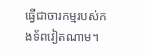ធ្វើជាចារកម្មរបស់កងទ័ពវៀតណាម។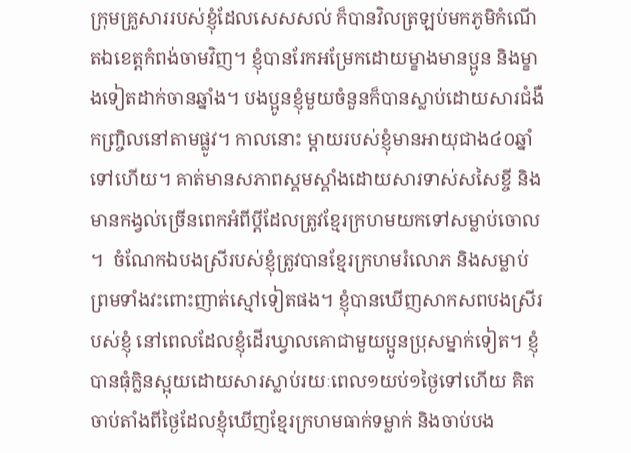ក្រុមគ្រួសាររបស់ខ្ញុំដែលសេសសល់ ក៏បានវិលត្រឡប់មកភូមិកំណើតឯខេត្ដកំពង់ចាមវិញ។ ខ្ញុំបានរែកអម្រែកដោយម្ខាងមានប្អូន និងម្ខាងទៀតដាក់ចានឆ្នាំង។ បងប្អូនខ្ញុំមួយចំនួនក៏បានស្លាប់ដោយសារជំងឺកញ្ច្រិលនៅតាមផ្លូវ។ កាលនោះ ម្ដាយរបស់ខ្ញុំមានអាយុជាង៤០ឆ្នាំទៅហើយ។ គាត់មានសភាពស្គមស្គាំងដោយសារទាស់សសៃខ្ចី និងមានកង្វល់ច្រើនពេកអំពីប្ដីដែលត្រូវខ្មែរក្រហមយកទៅសម្លាប់ចោល។  ចំណែកឯបងស្រីរបស់ខ្ញុំត្រូវបានខ្មែរក្រហមរំលោភ និងសម្លាប់ ព្រមទាំងវះពោះញាត់ស្មៅទៀតផង។ ខ្ញុំបានឃើញសាកសពបងស្រីរបស់ខ្ញុំ នៅពេលដែលខ្ញុំដើរឃ្វាលគោជាមួយប្អូនប្រុសម្នាក់ទៀត។ ខ្ញុំបានធុំក្លិនស្អុយដោយសារស្លាប់រយៈពេល១យប់១ថ្ងៃទៅហើយ គិតចាប់តាំងពីថ្ងៃដែលខ្ញុំឃើញខ្មែរក្រហមធាក់ទម្លាក់ និងចាប់បង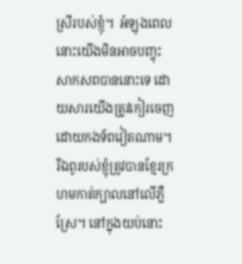ស្រីរបស់ខ្ញុំ។  អំឡុងពេលនោះយើងមិនអាចបញ្ចុះសាកសពបាននោះទេ ដោយសារយើងត្រូវកៀរចេញដោយកងទ័ពវៀតណាម។ រីឯពូរបស់ខ្ញុំត្រូវបានខ្មែរក្រហមកាត់ក្បាលនៅលើភ្លឺស្រែ។ នៅក្នុងយប់នោះ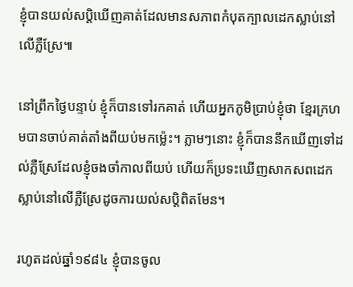ខ្ញុំបានយល់សប្ដិឃើញគាត់ដែលមានសភាពកំបុតក្បាលដេកស្លាប់នៅលើភ្លឺស្រែ៕

នៅព្រឹកថ្ងៃបន្ទាប់ ខ្ញុំក៏បានទៅរកគាត់ ហើយអ្នកភូមិប្រាប់ខ្ញុំថា ខ្មែរក្រហមបានចាប់គាត់តាំងពីយប់មកម៉្លេះ។ ភ្លាមៗនោះ ខ្ញុំក៏បាននឹកឃើញទៅដល់ភ្លឺស្រែដែលខ្ញុំចងចាំកាលពីយប់ ហើយក៏ប្រទះឃើញសាកសពដេកស្លាប់នៅលើភ្លឺស្រែដូចការយល់សប្ដិពិតមែន។

រហូតដល់ឆ្នាំ១៩៨៤ ខ្ញុំបានចូល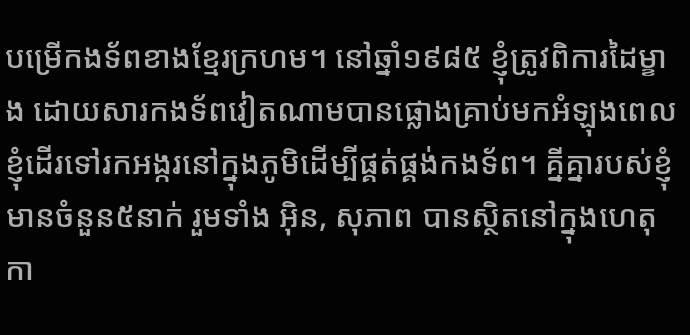បម្រើកងទ័ពខាងខ្មែរក្រហម។ នៅឆ្នាំ១៩៨៥ ខ្ញុំត្រូវពិការដៃម្ខាង ដោយសារកងទ័ពវៀតណាមបានផ្លោងគ្រាប់មកអំឡុងពេលខ្ញុំដើរទៅរកអង្ករនៅក្នុងភូមិដើម្បីផ្គត់ផ្គង់កងទ័ព។ គ្នីគ្នារបស់ខ្ញុំមានចំនួន៥នាក់ រួមទាំង អ៊ិន, សុភាព បានស្ថិតនៅក្នុងហេតុកា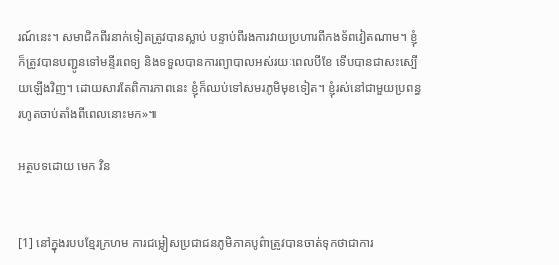រណ៍នេះ។ សមាជិកពីរនាក់ទៀតត្រូវបានស្លាប់ បន្ទាប់ពីរងការវាយប្រហារពីកងទ័ពវៀតណាម។ ខ្ញុំក៏ត្រូវបានបញ្ជូនទៅមន្ទីរពេទ្យ និងទទួលបានការព្យាបាលអស់រយៈពេលបីខែ ទើបបានជាសះស្បើយឡើងវិញ។ ដោយសារតែពិការភាពនេះ ខ្ញុំក៏ឈប់ទៅសមរភូមិមុខទៀត។ ខ្ញុំរស់នៅជាមួយប្រពន្ធរហូតចាប់តាំងពីពេលនោះមក»៕

អត្ថបទដោយ មេក វិន


[1] នៅក្នុងរបបខ្មែរក្រហម ការជម្លៀសប្រជាជនភូមិភាគបូព៌ាត្រូវបានចាត់ទុកថាជាការ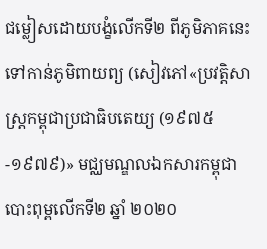ជម្លៀសដោយបង្ខំលើកទី២ ពីភូមិភាគនេះទៅកាន់ភូមិពាយព្យ (សៀវភៅ«ប្រវត្តិសាស្ត្រកម្ពុជាប្រជាធិបតេយ្យ (១៩៧៥-១៩៧៩)» មជ្ឈមណ្ឌលឯកសារកម្ពុជា បោះពុម្ពលើកទី២ ឆ្នាំ ២០២០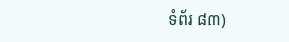ទំព័រ ៨៣)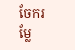ចែករម្លែ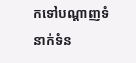កទៅបណ្តាញទំនាក់ទំន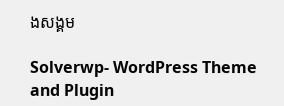ងសង្គម

Solverwp- WordPress Theme and Plugin